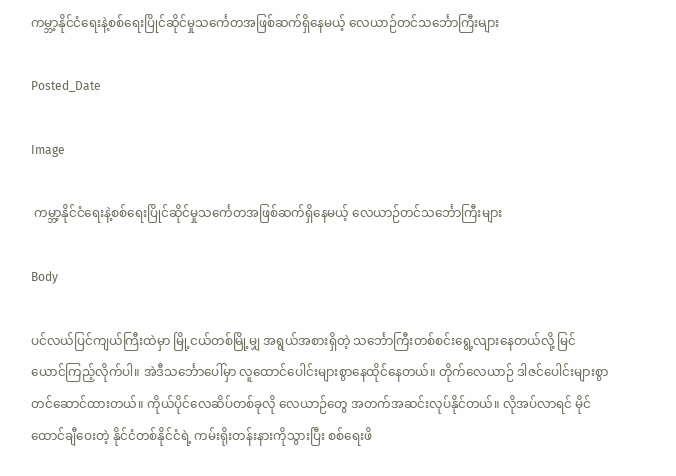ကမ္ဘာ့နိုင်ငံရေးနဲ့စစ်ရေးပြိုင်ဆိုင်မှုသင်္ကေတအဖြစ်ဆက်ရှိနေမယ့် လေယာဉ်တင်သင်္ဘောကြီးများ

Posted_Date

Image

 ကမ္ဘာ့နိုင်ငံရေးနဲ့စစ်ရေးပြိုင်ဆိုင်မှုသင်္ကေတအဖြစ်ဆက်ရှိနေမယ့် လေယာဉ်တင်သင်္ဘောကြီးများ

Body

ပင်လယ်ပြင်ကျယ်ကြီးထဲမှာ မြို့ငယ်တစ်မြို့မျှ အရွယ်အစားရှိတဲ့ သင်္ဘောကြီးတစ်စင်းရွေ့လျားနေတယ်လို့ မြင်ယောင်ကြည့်လိုက်ပါ။ အဲဒီသင်္ဘောပေါ်မှာ လူထောင်ပေါင်းများစွာနေထိုင်နေတယ်။ တိုက်လေယာဉ် ဒါဇင်ပေါင်းများစွာ တင်ဆောင်ထားတယ်။ ကိုယ်ပိုင်လေဆိပ်တစ်ခုလို လေယာဉ်တွေ အတက်အဆင်းလုပ်နိုင်တယ်။ လိုအပ်လာရင် မိုင်ထောင်ချီဝေးတဲ့ နိုင်ငံတစ်နိုင်ငံရဲ့ ကမ်းရိုးတန်းနားကိုသွားပြီး စစ်ရေးဖိ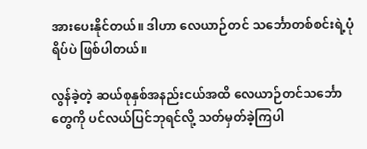အားပေးနိုင်တယ်။ ဒါဟာ လေယာဉ်တင် သင်္ဘောတစ်စင်းရဲ့ပုံရိပ်ပဲ ဖြစ်ပါတယ်။

လွန်ခဲ့တဲ့ ဆယ်စုနှစ်အနည်းငယ်အထိ လေယာဉ်တင်သင်္ဘောတွေကို ပင်လယ်ပြင်ဘုရင်လို့ သတ်မှတ်ခဲ့ကြပါ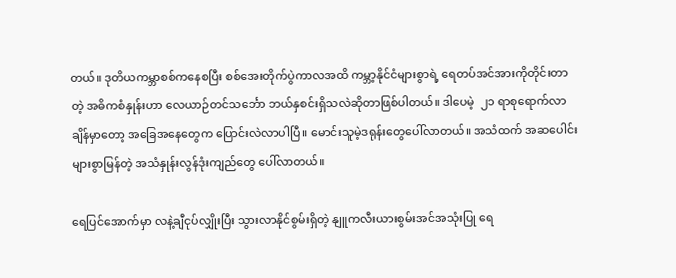တယ်။ ဒုတိယကမ္ဘာစစ်ကနေစပြီး စစ်အေးတိုက်ပွဲကာလအထိ ကမ္ဘာ့နိုင်ငံများစွာရဲ့ ရေတပ်အင်အားကိုတိုင်းတာတဲ့ အဓိကစံနှုန်းဟာ လေယာဉ်တင်သင်္ဘော ဘယ်နှစင်းရှိသလဲဆိုတာဖြစ်ပါတယ်။ ဒါပေမဲ့  ၂၁ ရာစုရောက်လာချိန်မှာတော့ အခြေအနေတွေက ပြောင်းလဲလာပါပြီ။ မောင်းသူမဲ့ဒရုန်းတွေပေါ်လာတယ်။ အသံထက် အဆပေါင်းများစွာမြန်တဲ့ အသံနှုန်းလွန်ဒုံးကျည်တွေ ပေါ်လာတယ်။

ရေပြင်အောက်မှာ လနဲ့ချီငုပ်လျှိုးပြီး သွားလာနိုင်စွမ်းရှိတဲ့ နျူကလီးယားစွမ်းအင်အသုံးပြု ရေ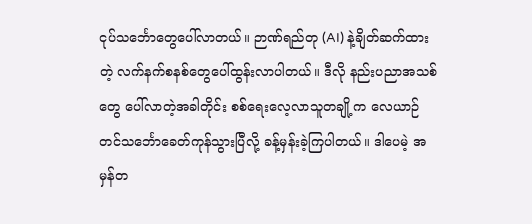ငုပ်သင်္ဘောတွေပေါ်လာတယ်။ ဉာဏ်ရည်တု (AI) နဲ့ချိတ်ဆက်ထားတဲ့ လက်နက်စနစ်တွေပေါ်ထွန်းလာပါတယ်။ ဒီလို နည်းပညာအသစ်တွေ ပေါ်လာတဲ့အခါတိုင်း စစ်ရေးလေ့လာသူတချို့က လေယာဉ်တင်သင်္ဘောခေတ်ကုန်သွားပြီလို့ ခန့်မှန်းခဲ့ကြပါတယ်။ ဒါပေမဲ့ အမှန်တ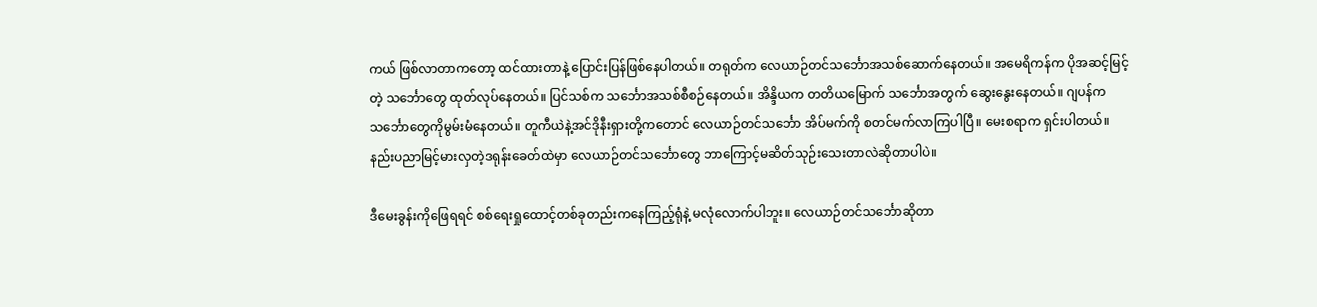ကယ် ဖြစ်လာတာကတော့ ထင်ထားတာနဲ့ ပြောင်းပြန်ဖြစ်နေပါတယ်။ တရုတ်က လေယာဉ်တင်သင်္ဘောအသစ်ဆောက်နေတယ်။ အမေရိကန်က ပိုအဆင့်မြင့်တဲ့ သင်္ဘောတွေ ထုတ်လုပ်နေတယ်။ ပြင်သစ်က သင်္ဘောအသစ်စီစဉ်နေတယ်။ အိန္ဒိယက တတိယမြောက် သင်္ဘောအတွက် ဆွေးနွေးနေတယ်။ ဂျပန်က သင်္ဘောတွေကိုမွမ်းမံနေတယ်။ တူကီယဲနဲ့အင်ဒိုနီးရှားတို့ကတောင် လေယာဉ်တင်သင်္ဘော အိပ်မက်ကို စတင်မက်လာကြပါပြီ။ မေးစရာက ရှင်းပါတယ်။ နည်းပညာမြင့်မားလှတဲ့ဒရုန်းခေတ်ထဲမှာ လေယာဉ်တင်သင်္ဘောတွေ ဘာကြောင့်မဆိတ်သုဉ်းသေးတာလဲဆိုတာပါပဲ။

ဒီမေးခွန်းကိုဖြေရရင် စစ်ရေးရှုထောင့်တစ်ခုတည်းကနေကြည့်ရုံနဲ့ မလုံလောက်ပါဘူး။ လေယာဉ်တင်သင်္ဘောဆိုတာ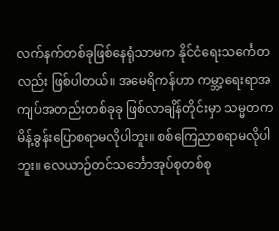လက်နက်တစ်ခုဖြစ်နေရုံသာမက နိုင်ငံရေးသင်္ကေတလည်း ဖြစ်ပါတယ်။ အမေရိကန်ဟာ ကမ္ဘာ့ရေးရာအကျပ်အတည်းတစ်ခုခု ဖြစ်လာချိန်တိုင်းမှာ သမ္မတက မိန့်ခွန်းပြောစရာမလိုပါဘူး။ စစ်ကြေညာစရာမလိုပါဘူး။ လေယာဉ်တင်သင်္ဘောအုပ်စုတစ်စု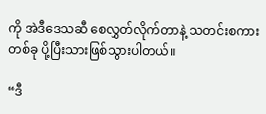ကို အဲဒီဒေသဆီ စေလွှတ်လိုက်တာနဲ့ သတင်းစကားတစ်ခု ပို့ပြီးသားဖြစ်သွားပါတယ်။

“ဒီ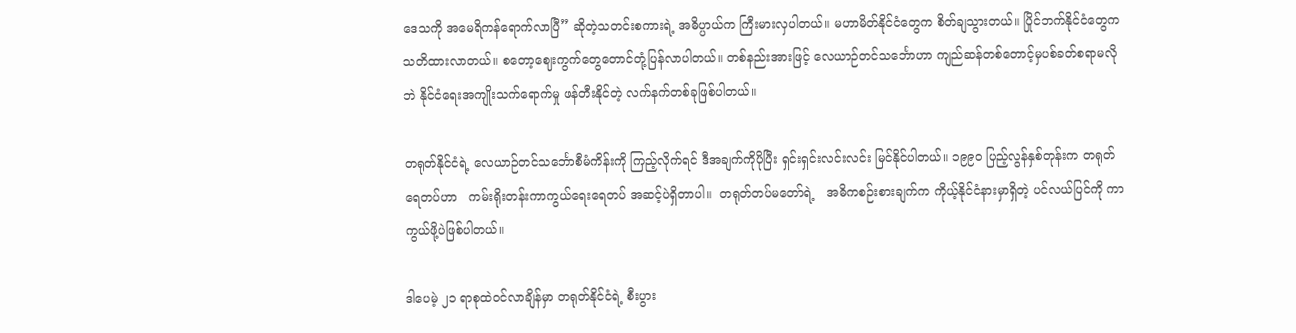ဒေသကို အမေရိကန်ရောက်လာပြီ” ဆိုတဲ့သတင်းစကားရဲ့ အဓိပ္ပာယ်က ကြီးမားလှပါတယ်။ မဟာမိတ်နိုင်ငံတွေက စိတ်ချသွားတယ်။ ပြိုင်ဘက်နိုင်ငံတွေက သတိထားလာတယ်။ စတော့ဈေးကွက်တွေတောင်တုံ့ပြန်လာပါတယ်။ တစ်နည်းအားဖြင့် လေယာဉ်တင်သင်္ဘောဟာ ကျည်ဆန်တစ်တောင့်မှပစ်ခတ်စရာမလိုဘဲ နိုင်ငံရေးအကျိုးသက်ရောက်မှု ဖန်တီးနိုင်တဲ့ လက်နက်တစ်ခုဖြစ်ပါတယ်။

တရုတ်နိုင်ငံရဲ့ လေယာဉ်တင်သင်္ဘောစီမံကိန်းကို ကြည့်လိုက်ရင် ဒီအချက်ကိုပိုပြီး ရှင်းရှင်းလင်းလင်း မြင်နိုင်ပါတယ်။ ၁၉၉၀ ပြည့်လွန်နှစ်တုန်းက တရုတ်ရေတပ်ဟာ   ကမ်းရိုးတန်းကာကွယ်ရေးရေတပ် အဆင့်ပဲရှိတာပါ။  တရုတ်တပ်မတော်ရဲ့   အဓိကစဉ်းစားချက်က ကိုယ့်နိုင်ငံနားမှာရှိတဲ့ ပင်လယ်ပြင်ကို ကာကွယ်ဖို့ပဲဖြစ်ပါတယ်။

ဒါပေမဲ့ ၂၁ ရာစုထဲဝင်လာချိန်မှာ တရုတ်နိုင်ငံရဲ့ စီးပွား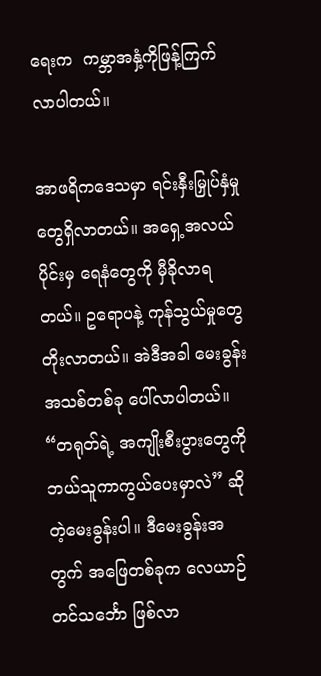ရေးက  ကမ္ဘာအနှံ့ကိုဖြန့်ကြက်လာပါတယ်။

အာဖရိကဒေသမှာ ရင်းနှီးမြှုပ်နှံမှုတွေရှိလာတယ်။ အရှေ့အလယ်ပိုင်းမှ ရေနံတွေကို မှီခိုလာရတယ်။ ဥရောပနဲ့ ကုန်သွယ်မှုတွေတိုးလာတယ်။ အဲဒီအခါ မေးခွန်းအသစ်တစ်ခု ပေါ်လာပါတယ်။ “တရုတ်ရဲ့ အကျိုးစီးပွားတွေကို ဘယ်သူကာကွယ်ပေးမှာလဲ” ဆိုတဲ့မေးခွန်းပါ။ ဒီမေးခွန်းအတွက် အဖြေတစ်ခုက လေယာဉ်တင်သင်္ဘော ဖြစ်လာ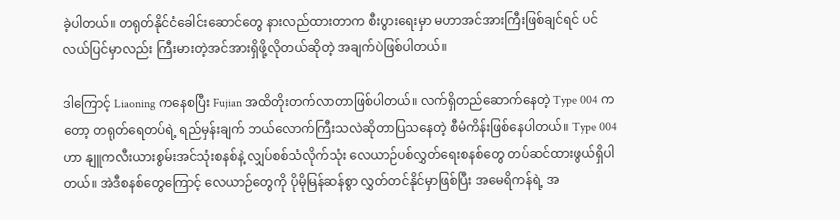ခဲ့ပါတယ်။ တရုတ်နိုင်ငံခေါင်းဆောင်တွေ နားလည်ထားတာက စီးပွားရေးမှာ မဟာအင်အားကြီးဖြစ်ချင်ရင် ပင်လယ်ပြင်မှာလည်း ကြီးမားတဲ့အင်အားရှိဖို့လိုတယ်ဆိုတဲ့ အချက်ပဲဖြစ်ပါတယ်။

ဒါကြောင့် Liaoning ကနေစပြီး Fujian အထိတိုးတက်လာတာဖြစ်ပါတယ်။ လက်ရှိတည်ဆောက်နေတဲ့ Type 004 ကတော့ တရုတ်ရေတပ်ရဲ့ ရည်မှန်းချက် ဘယ်လောက်ကြီးသလဲဆိုတာပြသနေတဲ့ စီမံကိန်းဖြစ်နေပါတယ်။ Type 004 ဟာ နျူကလီးယားစွမ်းအင်သုံးစနစ်နဲ့ လျှပ်စစ်သံလိုက်သုံး လေယာဉ်ပစ်လွှတ်ရေးစနစ်တွေ တပ်ဆင်ထားဖွယ်ရှိပါတယ်။ အဲဒီစနစ်တွေကြောင့် လေယာဉ်တွေကို ပိုမိုမြန်ဆန်စွာ လွှတ်တင်နိုင်မှာဖြစ်ပြီး အမေရိကန်ရဲ့ အ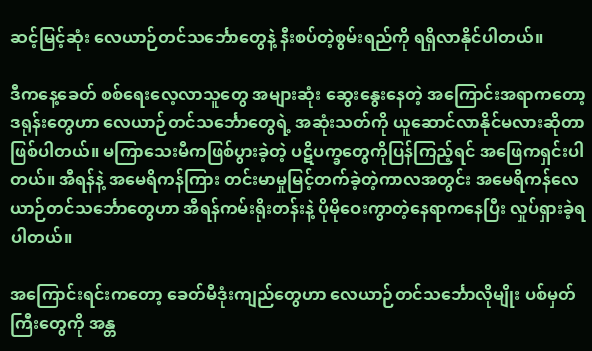ဆင့်မြင့်ဆုံး လေယာဉ်တင်သင်္ဘောတွေနဲ့ နီးစပ်တဲ့စွမ်းရည်ကို ရရှိလာနိုင်ပါတယ်။

ဒီကနေ့ခေတ် စစ်ရေးလေ့လာသူတွေ အများဆုံး ဆွေးနွေးနေတဲ့ အကြောင်းအရာကတော့ ဒရုန်းတွေဟာ လေယာဉ်တင်သင်္ဘောတွေရဲ့ အဆုံးသတ်ကို ယူဆောင်လာနိုင်မလားဆိုတာ ဖြစ်ပါတယ်။ မကြာသေးမီကဖြစ်ပွားခဲ့တဲ့ ပဋိပက္ခတွေကိုပြန်ကြည့်ရင် အဖြေကရှင်းပါတယ်။ အီရန်နဲ့ အမေရိကန်ကြား တင်းမာမှုမြင့်တက်ခဲ့တဲ့ကာလအတွင်း အမေရိကန်လေယာဉ်တင်သင်္ဘောတွေဟာ အီရန်ကမ်းရိုးတန်းနဲ့ ပိုမိုဝေးကွာတဲ့နေရာကနေပြီး လှုပ်ရှားခဲ့ရပါတယ်။

အကြောင်းရင်းကတော့ ခေတ်မီဒုံးကျည်တွေဟာ လေယာဉ်တင်သင်္ဘောလိုမျိုး ပစ်မှတ်ကြီးတွေကို အန္တ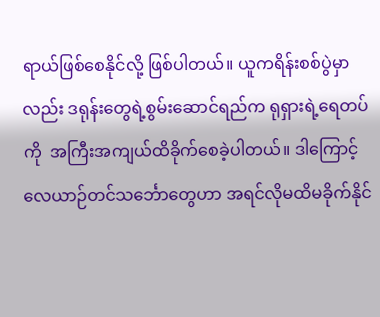ရာယ်ဖြစ်စေနိုင်လို့ ဖြစ်ပါတယ်။ ယူကရိန်းစစ်ပွဲမှာလည်း ဒရုန်းတွေရဲ့စွမ်းဆောင်ရည်က ရုရှားရဲ့ရေတပ်ကို  အကြီးအကျယ်ထိခိုက်စေခဲ့ပါတယ်။ ဒါကြောင့် လေယာဉ်တင်သင်္ဘောတွေဟာ အရင်လိုမထိမခိုက်နိုင်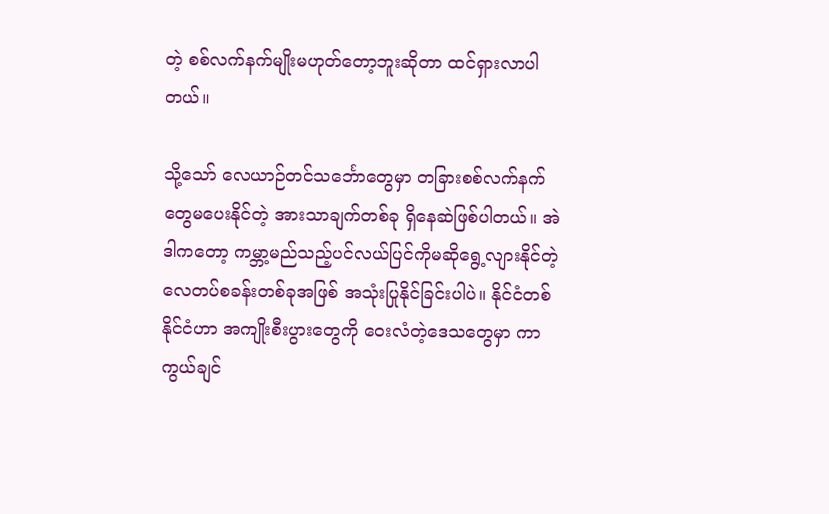တဲ့ စစ်လက်နက်မျိုးမဟုတ်တော့ဘူးဆိုတာ ထင်ရှားလာပါတယ်။

သို့သော် လေယာဉ်တင်သင်္ဘောတွေမှာ တခြားစစ်လက်နက်တွေမပေးနိုင်တဲ့ အားသာချက်တစ်ခု ရှိနေဆဲဖြစ်ပါတယ်။ အဲဒါကတော့ ကမ္ဘာ့မည်သည့်ပင်လယ်ပြင်ကိုမဆိုရွေ့လျားနိုင်တဲ့ လေတပ်စခန်းတစ်ခုအဖြစ် အသုံးပြုနိုင်ခြင်းပါပဲ။ နိုင်ငံတစ်နိုင်ငံဟာ အကျိုးစီးပွားတွေကို ဝေးလံတဲ့ဒေသတွေမှာ ကာကွယ်ချင်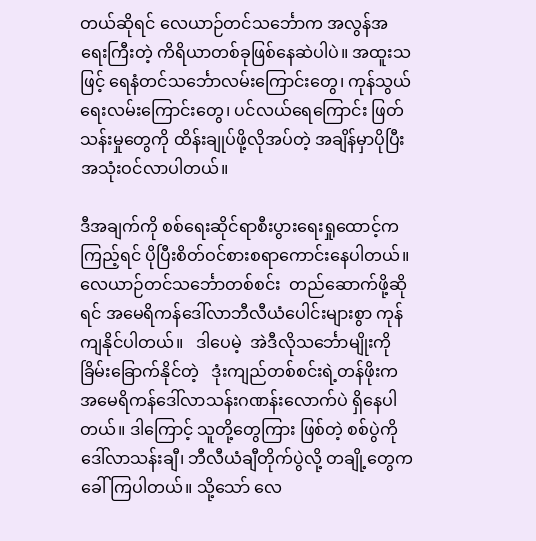တယ်ဆိုရင် လေယာဉ်တင်သင်္ဘောက အလွန်အရေးကြီးတဲ့ ကိရိယာတစ်ခုဖြစ်နေဆဲပါပဲ။ အထူးသဖြင့် ရေနံတင်သင်္ဘောလမ်းကြောင်းတွေ၊ ကုန်သွယ်ရေးလမ်းကြောင်းတွေ၊ ပင်လယ်ရေကြောင်း ဖြတ်သန်းမှုတွေကို ထိန်းချုပ်ဖို့လိုအပ်တဲ့ အချိန်မှာပိုပြီး အသုံးဝင်လာပါတယ်။

ဒီအချက်ကို စစ်ရေးဆိုင်ရာစီးပွားရေးရှုထောင့်ကကြည့်ရင် ပိုပြီးစိတ်ဝင်စားစရာကောင်းနေပါတယ်။ လေယာဉ်တင်သင်္ဘောတစ်စင်း  တည်ဆောက်ဖို့ဆိုရင် အမေရိကန်ဒေါ်လာဘီလီယံပေါင်းများစွာ ကုန်ကျနိုင်ပါတယ်။   ဒါပေမဲ့  အဲဒီလိုသင်္ဘောမျိုးကို ခြိမ်းခြောက်နိုင်တဲ့   ဒုံးကျည်တစ်စင်းရဲ့တန်ဖိုးက အမေရိကန်ဒေါ်လာသန်းဂဏန်းလောက်ပဲ ရှိနေပါတယ်။ ဒါကြောင့် သူတို့တွေကြား ဖြစ်တဲ့ စစ်ပွဲကို ဒေါ်လာသန်းချီ၊ ဘီလီယံချီတိုက်ပွဲလို့ တချို့တွေက ခေါ်ကြပါတယ်။ သို့သော် လေ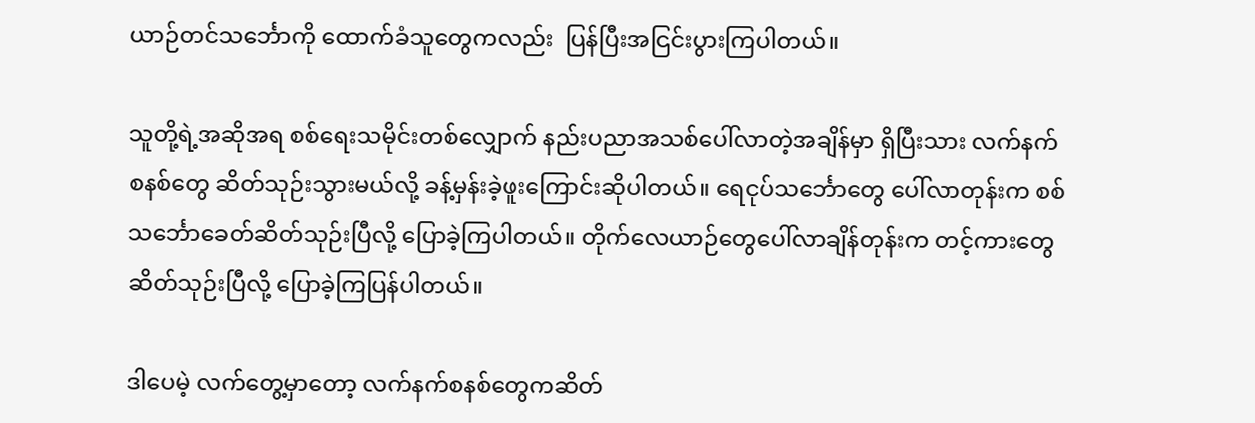ယာဉ်တင်သင်္ဘောကို ထောက်ခံသူတွေကလည်း  ပြန်ပြီးအငြင်းပွားကြပါတယ်။

သူတို့ရဲ့အဆိုအရ စစ်ရေးသမိုင်းတစ်လျှောက် နည်းပညာအသစ်ပေါ်လာတဲ့အချိန်မှာ ရှိပြီးသား လက်နက်စနစ်တွေ ဆိတ်သုဉ်းသွားမယ်လို့ ခန့်မှန်းခဲ့ဖူးကြောင်းဆိုပါတယ်။ ရေငုပ်သင်္ဘောတွေ ပေါ်လာတုန်းက စစ်သင်္ဘောခေတ်ဆိတ်သုဉ်းပြီလို့ ပြောခဲ့ကြပါတယ်။ တိုက်လေယာဉ်တွေပေါ်လာချိန်တုန်းက တင့်ကားတွေဆိတ်သုဉ်းပြီလို့ ပြောခဲ့ကြပြန်ပါတယ်။

ဒါပေမဲ့ လက်တွေ့မှာတော့ လက်နက်စနစ်တွေကဆိတ်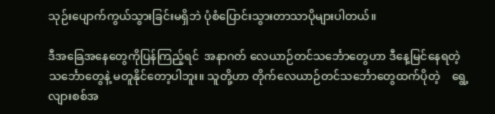သုဉ်းပျောက်ကွယ်သွားခြင်းမရှိဘဲ ပုံစံပြောင်းသွားတာသာပိုများပါတယ်။

ဒီအခြေအနေတွေကိုပြန်ကြည့်ရင်  အနာဂတ် လေယာဉ်တင်သင်္ဘောတွေဟာ ဒီနေ့မြင်နေရတဲ့ သင်္ဘောတွေနဲ့ မတူနိုင်တော့ပါဘူး။ သူတို့ဟာ တိုက်လေယာဉ်တင်သင်္ဘောတွေထက်ပိုတဲ့    ရွေ့လျားစစ်အ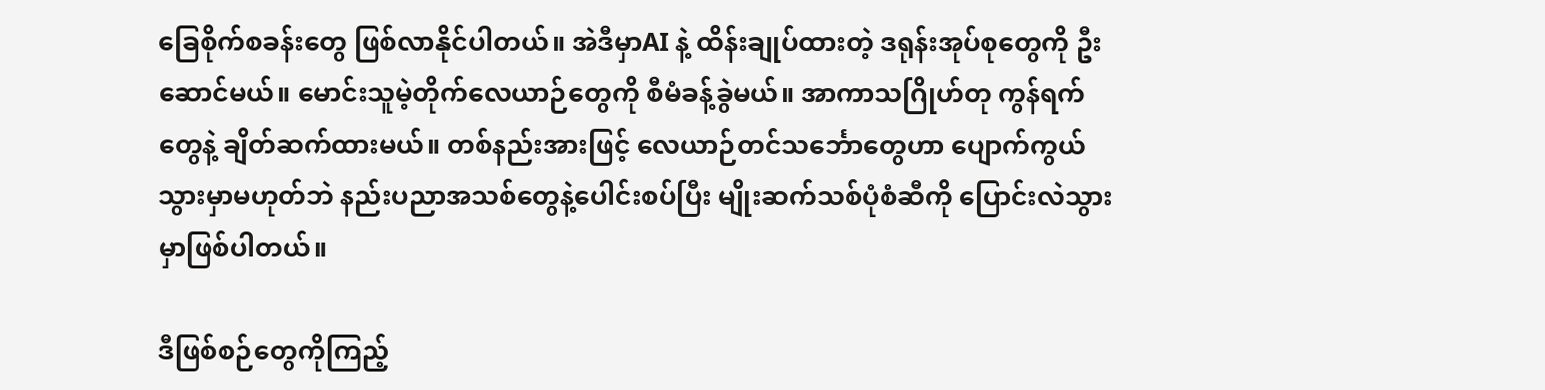ခြေစိုက်စခန်းတွေ ဖြစ်လာနိုင်ပါတယ်။ အဲဒီမှာAI နဲ့ ထိန်းချုပ်ထားတဲ့ ဒရုန်းအုပ်စုတွေကို ဦးဆောင်မယ်။ မောင်းသူမဲ့တိုက်လေယာဉ်တွေကို စီမံခန့်ခွဲမယ်။ အာကာသဂြိုဟ်တု ကွန်ရက်တွေနဲ့ ချိတ်ဆက်ထားမယ်။ တစ်နည်းအားဖြင့် လေယာဉ်တင်သင်္ဘောတွေဟာ ပျောက်ကွယ်သွားမှာမဟုတ်ဘဲ နည်းပညာအသစ်တွေနဲ့ပေါင်းစပ်ပြီး မျိုးဆက်သစ်ပုံစံဆီကို ပြောင်းလဲသွားမှာဖြစ်ပါတယ်။

ဒီဖြစ်စဉ်တွေကိုကြည့်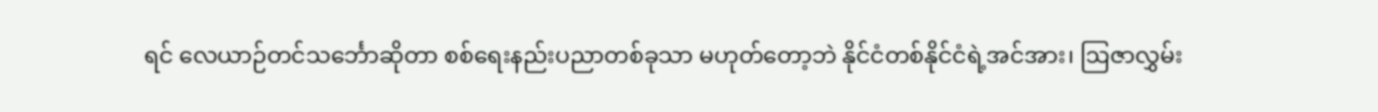ရင် လေယာဉ်တင်သင်္ဘောဆိုတာ စစ်ရေးနည်းပညာတစ်ခုသာ မဟုတ်တော့ဘဲ နိုင်ငံတစ်နိုင်ငံရဲ့အင်အား၊ ဩဇာလွှမ်း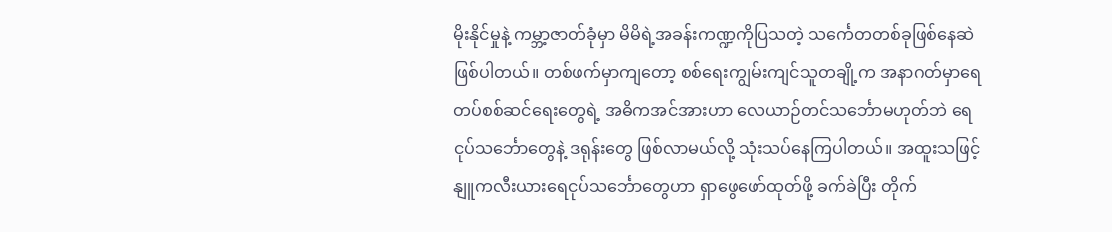မိုးနိုင်မှုနဲ့ ကမ္ဘာ့ဇာတ်ခုံမှာ မိမိရဲ့အခန်းကဏ္ဍကိုပြသတဲ့ သင်္ကေတတစ်ခုဖြစ်နေဆဲဖြစ်ပါတယ်။ တစ်ဖက်မှာကျတော့ စစ်ရေးကျွမ်းကျင်သူတချို့က အနာဂတ်မှာရေတပ်စစ်ဆင်ရေးတွေရဲ့ အဓိကအင်အားဟာ လေယာဉ်တင်သင်္ဘောမဟုတ်ဘဲ ရေငုပ်သင်္ဘောတွေနဲ့ ဒရုန်းတွေ ဖြစ်လာမယ်လို့ သုံးသပ်နေကြပါတယ်။ အထူးသဖြင့် နျူကလီးယားရေငုပ်သင်္ဘောတွေဟာ ရှာဖွေဖော်ထုတ်ဖို့ ခက်ခဲပြီး တိုက်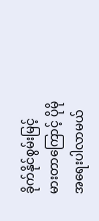ခိုက်နိုင်စွမ်းမြင့်မားတာကြောင့် ပိုမိုအရေးပါလာမယ်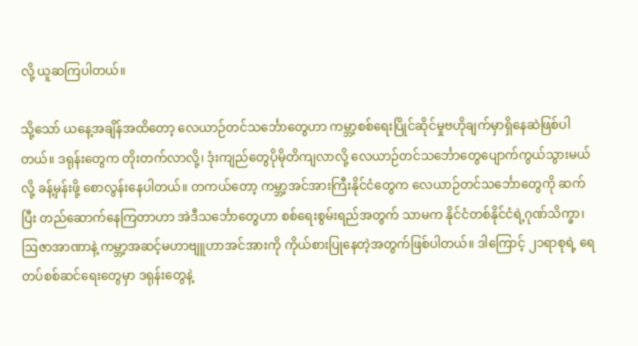လို့ ယူဆကြပါတယ်။

သို့သော် ယနေ့အချိန်အထိတော့ လေယာဉ်တင်သင်္ဘောတွေဟာ ကမ္ဘာ့စစ်ရေးပြိုင်ဆိုင်မှုဗဟိုချက်မှာရှိနေဆဲဖြစ်ပါတယ်။ ဒရုန်းတွေက တိုးတက်လာလို့၊ ဒုံးကျည်တွေပိုမိုတိကျလာလို့ လေယာဉ်တင်သင်္ဘောတွေပျောက်ကွယ်သွားမယ်လို့ ခန့်မှန်းဖို့ စောလွန်းနေပါတယ်။ တကယ်တော့ ကမ္ဘာ့အင်အားကြီးနိုင်ငံတွေက လေယာဉ်တင်သင်္ဘောတွေကို ဆက်ပြီး တည်ဆောက်နေကြတာဟာ အဲဒီသင်္ဘောတွေဟာ စစ်ရေးစွမ်းရည်အတွက် သာမက နိုင်ငံတစ်နိုင်ငံရဲ့ဂုဏ်သိက္ခာ၊ ဩဇာအာဏာနဲ့ ကမ္ဘာ့အဆင့်မဟာဗျူဟာအင်အားကို ကိုယ်စားပြုနေတဲ့အတွက်ဖြစ်ပါတယ်။ ဒါကြောင့် ၂၁ရာစုရဲ့ ရေတပ်စစ်ဆင်ရေးတွေမှာ ဒရုန်းတွေနဲ့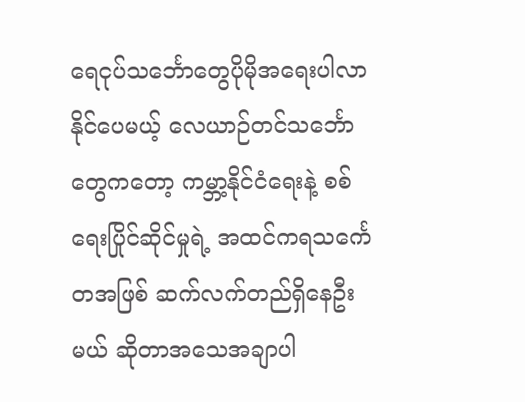ရေငုပ်သင်္ဘောတွေပိုမိုအရေးပါလာနိုင်ပေမယ့် လေယာဉ်တင်သင်္ဘောတွေကတော့ ကမ္ဘာ့နိုင်ငံရေးနဲ့ စစ်ရေးပြိုင်ဆိုင်မှုရဲ့ အထင်ကရသင်္ကေတအဖြစ် ဆက်လက်တည်ရှိနေဦးမယ် ဆိုတာအသေအချာပါ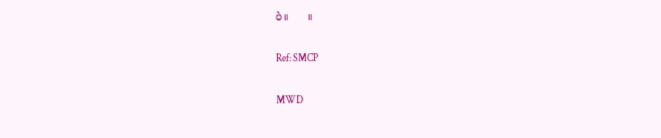ပဲ။      ။

Ref: SMCP

MWD